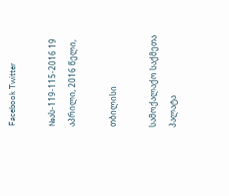Facebook Twitter

№ას-119-115-2016 19 აპრილი, 2016 წელი,

თბილისი

სამოქალაქო საქმეთა პალატა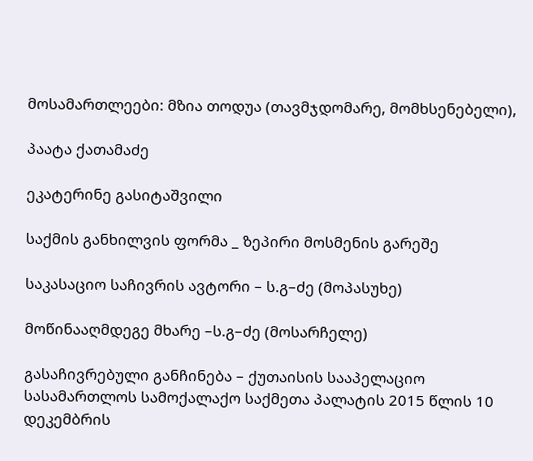მოსამართლეები: მზია თოდუა (თავმჯდომარე, მომხსენებელი),

პაატა ქათამაძე

ეკატერინე გასიტაშვილი

საქმის განხილვის ფორმა _ ზეპირი მოსმენის გარეშე

საკასაციო საჩივრის ავტორი – ს.გ–ძე (მოპასუხე)

მოწინააღმდეგე მხარე –ს.გ–ძე (მოსარჩელე)

გასაჩივრებული განჩინება – ქუთაისის სააპელაციო სასამართლოს სამოქალაქო საქმეთა პალატის 2015 წლის 10 დეკემბრის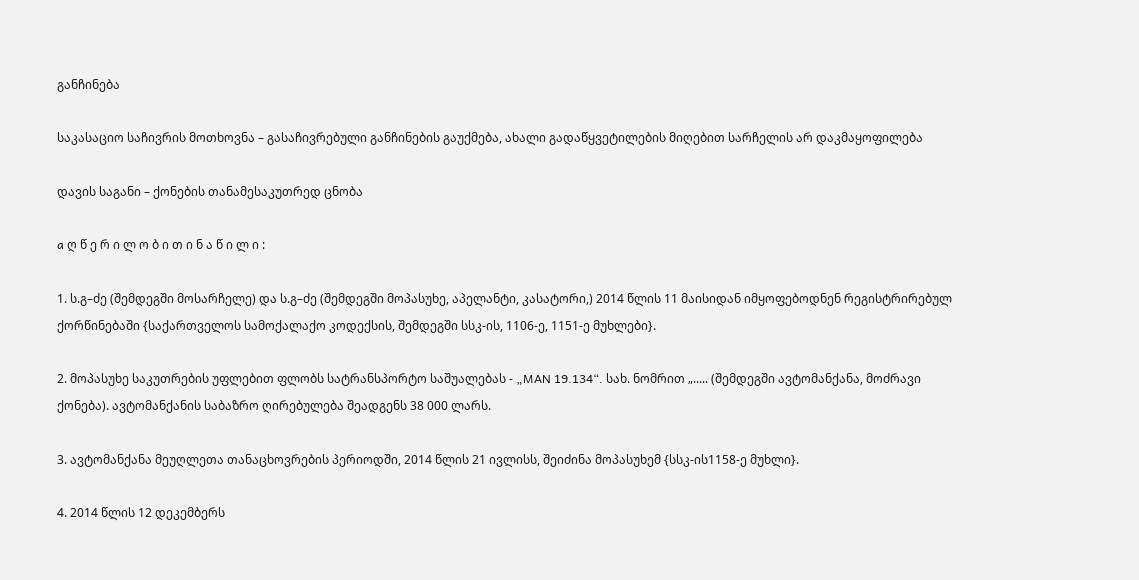განჩინება

საკასაციო საჩივრის მოთხოვნა – გასაჩივრებული განჩინების გაუქმება, ახალი გადაწყვეტილების მიღებით სარჩელის არ დაკმაყოფილება

დავის საგანი – ქონების თანამესაკუთრედ ცნობა

a ღ წ ე რ ი ლ ო ბ ი თ ი ნ ა წ ი ლ ი :

1. ს.გ–ძე (შემდეგში მოსარჩელე) და ს.გ–ძე (შემდეგში მოპასუხე, აპელანტი, კასატორი,) 2014 წლის 11 მაისიდან იმყოფებოდნენ რეგისტრირებულ ქორწინებაში {საქართველოს სამოქალაქო კოდექსის, შემდეგში სსკ-ის, 1106-ე, 1151-ე მუხლები}.

2. მოპასუხე საკუთრების უფლებით ფლობს სატრანსპორტო საშუალებას - „MAN 19.134“. სახ. ნომრით „..... (შემდეგში ავტომანქანა, მოძრავი ქონება). ავტომანქანის საბაზრო ღირებულება შეადგენს 38 000 ლარს.

3. ავტომანქანა მეუღლეთა თანაცხოვრების პერიოდში, 2014 წლის 21 ივლისს, შეიძინა მოპასუხემ {სსკ-ის1158-ე მუხლი}.

4. 2014 წლის 12 დეკემბერს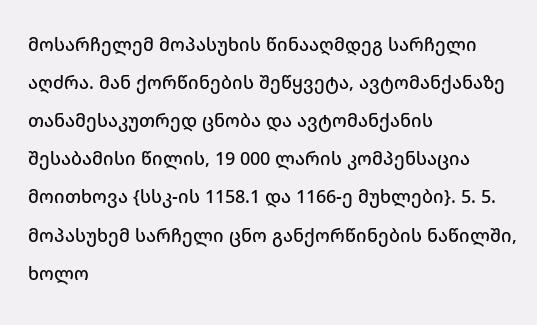მოსარჩელემ მოპასუხის წინააღმდეგ სარჩელი აღძრა. მან ქორწინების შეწყვეტა, ავტომანქანაზე თანამესაკუთრედ ცნობა და ავტომანქანის შესაბამისი წილის, 19 000 ლარის კომპენსაცია მოითხოვა {სსკ-ის 1158.1 და 1166-ე მუხლები}. 5. 5. მოპასუხემ სარჩელი ცნო განქორწინების ნაწილში, ხოლო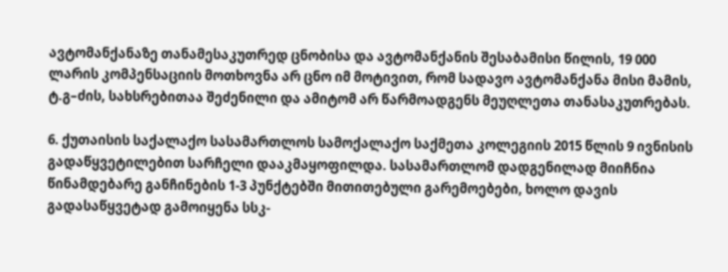ავტომანქანაზე თანამესაკუთრედ ცნობისა და ავტომანქანის შესაბამისი წილის, 19 000 ლარის კომპენსაციის მოთხოვნა არ ცნო იმ მოტივით, რომ სადავო ავტომანქანა მისი მამის, ტ.გ–ძის, სახსრებითაა შეძენილი და ამიტომ არ წარმოადგენს მეუღლეთა თანასაკუთრებას.

6. ქუთაისის საქალაქო სასამართლოს სამოქალაქო საქმეთა კოლეგიის 2015 წლის 9 ივნისის გადაწყვეტილებით სარჩელი დააკმაყოფილდა. სასამართლომ დადგენილად მიიჩნია წინამდებარე განჩინების 1-3 პუნქტებში მითითებული გარემოებები, ხოლო დავის გადასაწყვეტად გამოიყენა სსკ-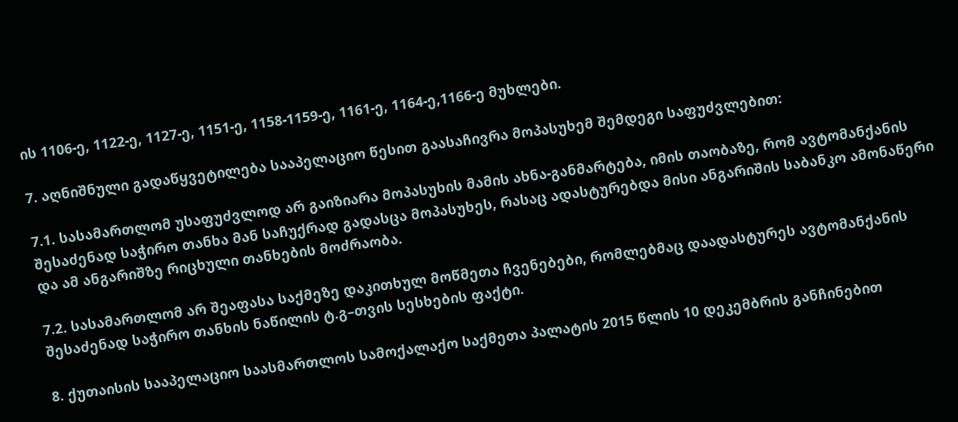ის 1106-ე, 1122-ე, 1127-ე, 1151-ე, 1158-1159-ე, 1161-ე, 1164-ე,1166-ე მუხლები.

7. აღნიშნული გადაწყვეტილება სააპელაციო წესით გაასაჩივრა მოპასუხემ შემდეგი საფუძვლებით:

7.1. სასამართლომ უსაფუძვლოდ არ გაიზიარა მოპასუხის მამის ახნა-განმარტება, იმის თაობაზე, რომ ავტომანქანის შესაძენად საჭირო თანხა მან საჩუქრად გადასცა მოპასუხეს, რასაც ადასტურებდა მისი ანგარიშის საბანკო ამონაწერი და ამ ანგარიშზე რიცხული თანხების მოძრაობა.

7.2. სასამართლომ არ შეაფასა საქმეზე დაკითხულ მოწმეთა ჩვენებები, რომლებმაც დაადასტურეს ავტომანქანის შესაძენად საჭირო თანხის ნაწილის ტ.გ–თვის სესხების ფაქტი.

8. ქუთაისის სააპელაციო საასმართლოს სამოქალაქო საქმეთა პალატის 2015 წლის 10 დეკემბრის განჩინებით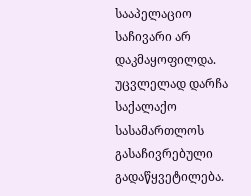სააპელაციო საჩივარი არ დაკმაყოფილდა. უცვლელად დარჩა საქალაქო სასამართლოს გასაჩივრებული გადაწყვეტილება.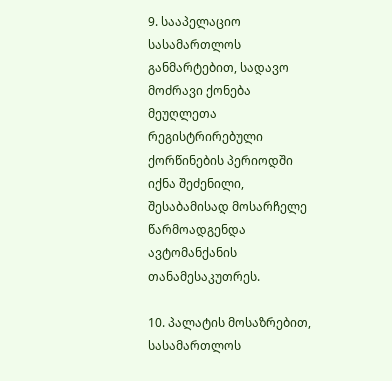9. სააპელაციო სასამართლოს განმარტებით, სადავო მოძრავი ქონება მეუღლეთა რეგისტრირებული ქორწინების პერიოდში იქნა შეძენილი, შესაბამისად მოსარჩელე წარმოადგენდა ავტომანქანის თანამესაკუთრეს.

10. პალატის მოსაზრებით, სასამართლოს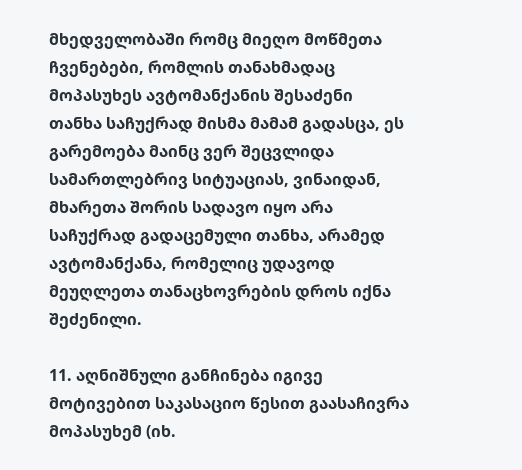მხედველობაში რომც მიეღო მოწმეთა ჩვენებები, რომლის თანახმადაც მოპასუხეს ავტომანქანის შესაძენი თანხა საჩუქრად მისმა მამამ გადასცა, ეს გარემოება მაინც ვერ შეცვლიდა სამართლებრივ სიტუაციას, ვინაიდან, მხარეთა შორის სადავო იყო არა საჩუქრად გადაცემული თანხა, არამედ ავტომანქანა, რომელიც უდავოდ მეუღლეთა თანაცხოვრების დროს იქნა შეძენილი.

11. აღნიშნული განჩინება იგივე მოტივებით საკასაციო წესით გაასაჩივრა მოპასუხემ (იხ.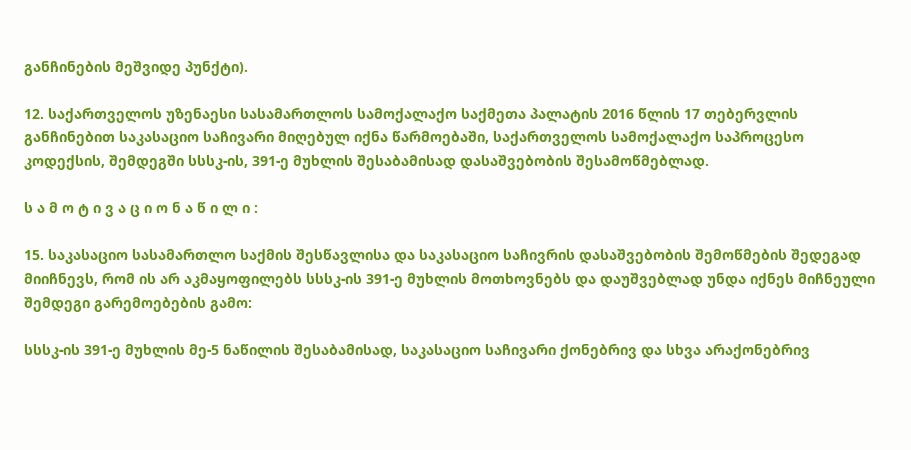განჩინების მეშვიდე პუნქტი).

12. საქართველოს უზენაესი სასამართლოს სამოქალაქო საქმეთა პალატის 2016 წლის 17 თებერვლის განჩინებით საკასაციო საჩივარი მიღებულ იქნა წარმოებაში, საქართველოს სამოქალაქო საპროცესო კოდექსის, შემდეგში სსსკ-ის, 391-ე მუხლის შესაბამისად დასაშვებობის შესამოწმებლად.

ს ა მ ო ტ ი ვ ა ც ი ო ნ ა წ ი ლ ი :

15. საკასაციო სასამართლო საქმის შესწავლისა და საკასაციო საჩივრის დასაშვებობის შემოწმების შედეგად მიიჩნევს, რომ ის არ აკმაყოფილებს სსსკ-ის 391-ე მუხლის მოთხოვნებს და დაუშვებლად უნდა იქნეს მიჩნეული შემდეგი გარემოებების გამო:

სსსკ-ის 391-ე მუხლის მე-5 ნაწილის შესაბამისად, საკასაციო საჩივარი ქონებრივ და სხვა არაქონებრივ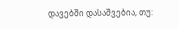დავებში დასაშვებია, თუ: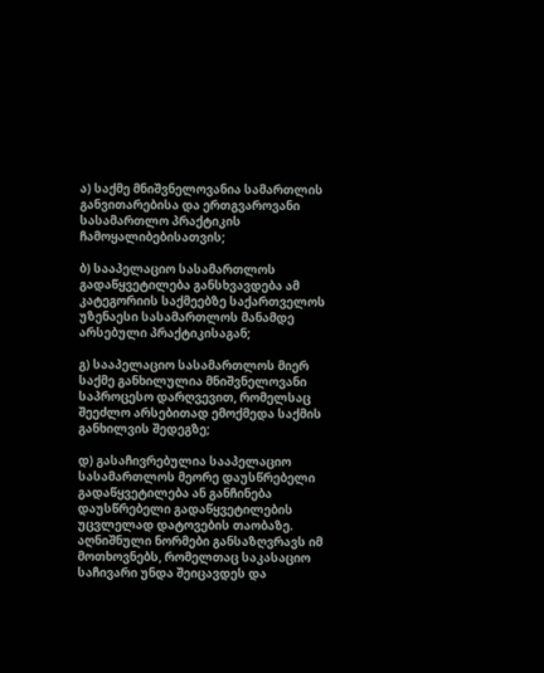ა) საქმე მნიშვნელოვანია სამართლის განვითარებისა და ერთგვაროვანი სასამართლო პრაქტიკის ჩამოყალიბებისათვის;

ბ) სააპელაციო სასამართლოს გადაწყვეტილება განსხვავდება ამ კატეგორიის საქმეებზე საქართველოს უზენაესი სასამართლოს მანამდე არსებული პრაქტიკისაგან;

გ) სააპელაციო სასამართლოს მიერ საქმე განხილულია მნიშვნელოვანი საპროცესო დარღვევით, რომელსაც შეეძლო არსებითად ემოქმედა საქმის განხილვის შედეგზე;

დ) გასაჩივრებულია სააპელაციო სასამართლოს მეორე დაუსწრებელი გადაწყვეტილება ან განჩინება დაუსწრებელი გადაწყვეტილების უცვლელად დატოვების თაობაზე. აღნიშნული ნორმები განსაზღვრავს იმ მოთხოვნებს, რომელთაც საკასაციო საჩივარი უნდა შეიცავდეს და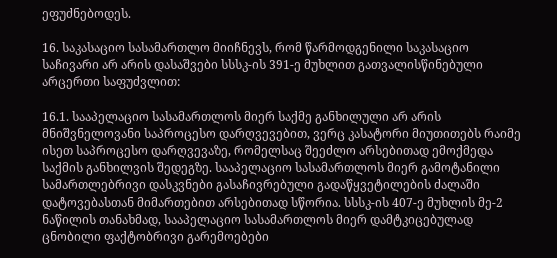ეფუძნებოდეს.

16. საკასაციო სასამართლო მიიჩნევს, რომ წარმოდგენილი საკასაციო საჩივარი არ არის დასაშვები სსსკ-ის 391-ე მუხლით გათვალისწინებული არცერთი საფუძვლით:

16.1. სააპელაციო სასამართლოს მიერ საქმე განხილული არ არის მნიშვნელოვანი საპროცესო დარღვევებით, ვერც კასატორი მიუთითებს რაიმე ისეთ საპროცესო დარღვევაზე, რომელსაც შეეძლო არსებითად ემოქმედა საქმის განხილვის შედეგზე. სააპელაციო სასამართლოს მიერ გამოტანილი სამართლებრივი დასკვნები გასაჩივრებული გადაწყვეტილების ძალაში დატოვებასთან მიმართებით არსებითად სწორია. სსსკ-ის 407-ე მუხლის მე-2 ნაწილის თანახმად, სააპელაციო სასამართლოს მიერ დამტკიცებულად ცნობილი ფაქტობრივი გარემოებები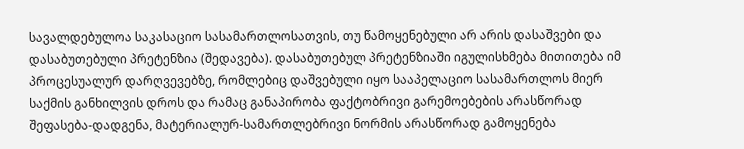სავალდებულოა საკასაციო სასამართლოსათვის, თუ წამოყენებული არ არის დასაშვები და დასაბუთებული პრეტენზია (შედავება). დასაბუთებულ პრეტენზიაში იგულისხმება მითითება იმ პროცესუალურ დარღვევებზე, რომლებიც დაშვებული იყო სააპელაციო სასამართლოს მიერ საქმის განხილვის დროს და რამაც განაპირობა ფაქტობრივი გარემოებების არასწორად შეფასება-დადგენა, მატერიალურ-სამართლებრივი ნორმის არასწორად გამოყენება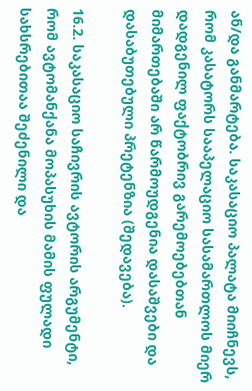ან/და განმარტება. საკასაციო პალატა მიიჩნევს, რომ კასატორს სააპელაციო სასამართლოს მიერ დადგენილ ფაქტობრივ გარემოებებთან მიმართებაში არ წარმოუდგენია დასაშვები და დასაბუთებული პრეტენზია (შედავება).

16.2. საკასაციო საჩივრის ავტორის არგუმენტი, რომ ავტომანქანა მოპასუხის მამის ფულადი სახსრებითაა შეძენილი და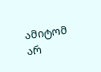ამიტომ არ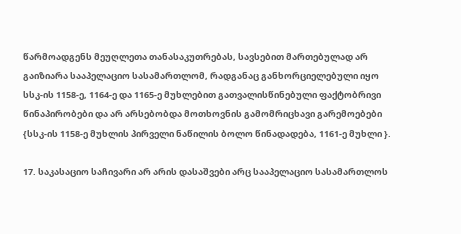წარმოადგენს მეუღლეთა თანასაკუთრებას, სავსებით მართებულად არ გაიზიარა სააპელაციო სასამართლომ, რადგანაც განხორციელებული იყო სსკ-ის 1158-ე, 1164-ე და 1165-ე მუხლებით გათვალისწინებული ფაქტობრივი წინაპირობები და არ არსებობდა მოთხოვნის გამომრიცხავი გარემოებები {სსკ-ის 1158-ე მუხლის პირველი ნაწილის ბოლო წინადადება, 1161-ე მუხლი }.

17. საკასაციო საჩივარი არ არის დასაშვები არც სააპელაციო სასამართლოს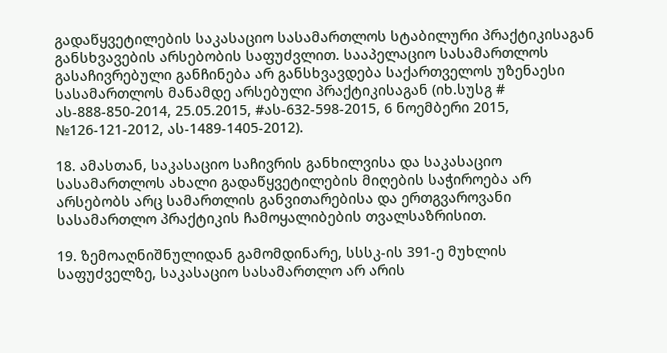გადაწყვეტილების საკასაციო სასამართლოს სტაბილური პრაქტიკისაგან განსხვავების არსებობის საფუძვლით. სააპელაციო სასამართლოს გასაჩივრებული განჩინება არ განსხვავდება საქართველოს უზენაესი სასამართლოს მანამდე არსებული პრაქტიკისაგან (იხ.სუსგ # ას-888-850-2014, 25.05.2015, #ას-632-598-2015, 6 ნოემბერი 2015, №126-121-2012, ას-1489-1405-2012).

18. ამასთან, საკასაციო საჩივრის განხილვისა და საკასაციო სასამართლოს ახალი გადაწყვეტილების მიღების საჭიროება არ არსებობს არც სამართლის განვითარებისა და ერთგვაროვანი სასამართლო პრაქტიკის ჩამოყალიბების თვალსაზრისით.

19. ზემოაღნიშნულიდან გამომდინარე, სსსკ-ის 391-ე მუხლის საფუძველზე, საკასაციო სასამართლო არ არის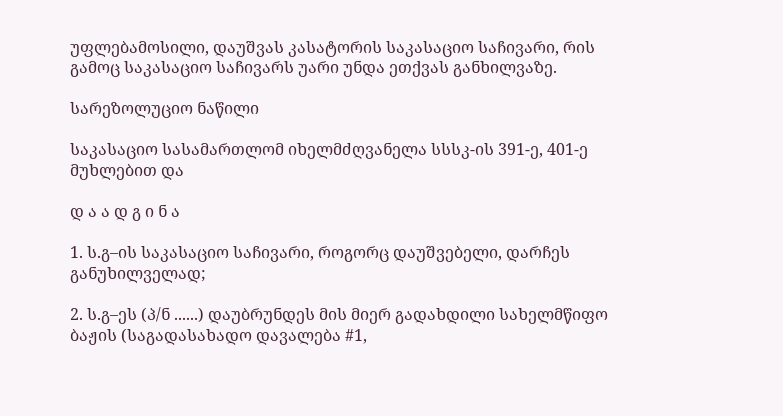უფლებამოსილი, დაუშვას კასატორის საკასაციო საჩივარი, რის გამოც საკასაციო საჩივარს უარი უნდა ეთქვას განხილვაზე.

სარეზოლუციო ნაწილი

საკასაციო სასამართლომ იხელმძღვანელა სსსკ-ის 391-ე, 401-ე მუხლებით და

დ ა ა დ გ ი ნ ა

1. ს.გ–ის საკასაციო საჩივარი, როგორც დაუშვებელი, დარჩეს განუხილველად;

2. ს.გ–ეს (პ/ნ ......) დაუბრუნდეს მის მიერ გადახდილი სახელმწიფო ბაჟის (საგადასახადო დავალება #1,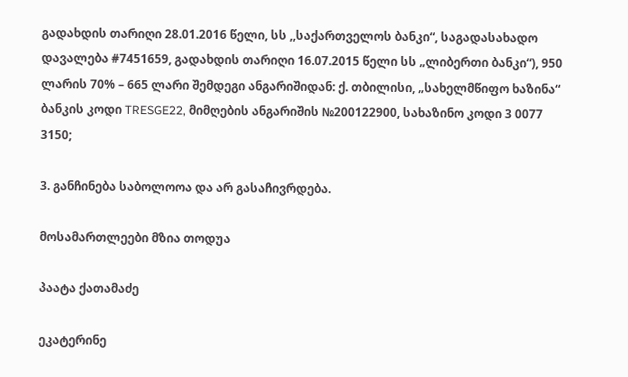გადახდის თარიღი 28.01.2016 წელი, სს ,,საქართველოს ბანკი“, საგადასახადო დავალება #7451659, გადახდის თარიღი 16.07.2015 წელი სს „ლიბერთი ბანკი“), 950 ლარის 70% – 665 ლარი შემდეგი ანგარიშიდან: ქ. თბილისი, „სახელმწიფო ხაზინა“ ბანკის კოდი TRESGE22, მიმღების ანგარიშის №200122900, სახაზინო კოდი 3 0077 3150;

3. განჩინება საბოლოოა და არ გასაჩივრდება.

მოსამართლეები მზია თოდუა

პაატა ქათამაძე

ეკატერინე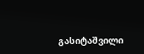გასიტაშვილი